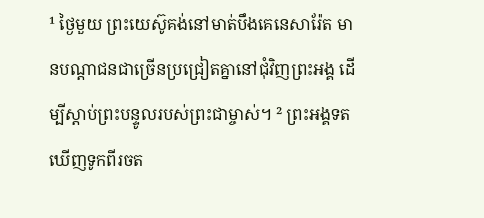¹ ថ្ងៃមួយ ព្រះយេស៊ូគង់នៅមាត់បឹងគេនេសារ៉ែត មានបណ្ដាជនជាច្រើនប្រជ្រៀតគ្នានៅជុំវិញព្រះអង្គ ដើម្បីស្ដាប់ព្រះបន្ទូលរបស់ព្រះជាម្ចាស់។ ² ព្រះអង្គទតឃើញទូកពីរចត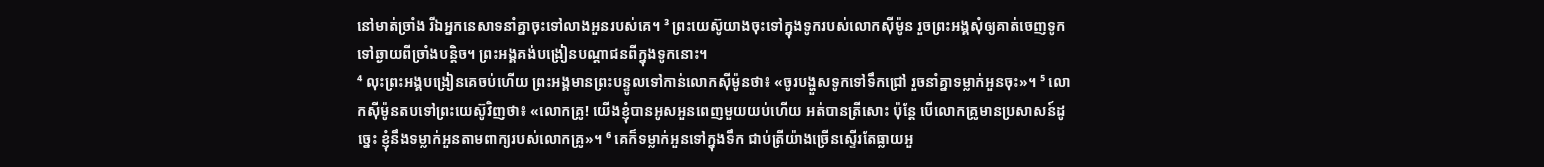នៅមាត់ច្រាំង រីឯអ្នកនេសាទនាំគ្នាចុះទៅលាងអួនរបស់គេ។ ³ ព្រះយេស៊ូយាងចុះទៅក្នុងទូករបស់លោកស៊ីម៉ូន រួចព្រះអង្គសុំឲ្យគាត់ចេញទូកទៅឆ្ងាយពីច្រាំងបន្តិច។ ព្រះអង្គគង់បង្រៀនបណ្ដាជនពីក្នុងទូកនោះ។
⁴ លុះព្រះអង្គបង្រៀនគេចប់ហើយ ព្រះអង្គមានព្រះបន្ទូលទៅកាន់លោកស៊ីម៉ូនថា៖ «ចូរបង្ហួសទូកទៅទឹកជ្រៅ រួចនាំគ្នាទម្លាក់អួនចុះ»។ ⁵ លោកស៊ីម៉ូនតបទៅព្រះយេស៊ូវិញថា៖ «លោកគ្រូ! យើងខ្ញុំបានអូសអួនពេញមួយយប់ហើយ អត់បានត្រីសោះ ប៉ុន្តែ បើលោកគ្រូមានប្រសាសន៍ដូច្នេះ ខ្ញុំនឹងទម្លាក់អួនតាមពាក្យរបស់លោកគ្រូ»។ ⁶ គេក៏ទម្លាក់អួនទៅក្នុងទឹក ជាប់ត្រីយ៉ាងច្រើនស្ទើរតែធ្លាយអួ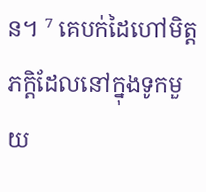ន។ ⁷ គេបក់ដៃហៅមិត្តភក្ដិដែលនៅក្នុងទូកមួយ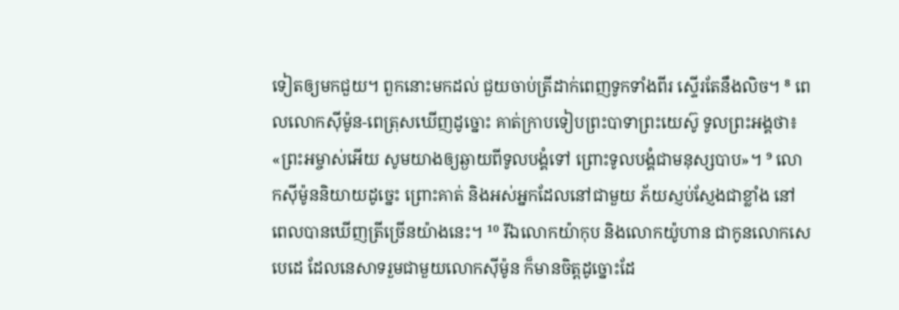ទៀតឲ្យមកជួយ។ ពួកនោះមកដល់ ជួយចាប់ត្រីដាក់ពេញទូកទាំងពីរ ស្ទើរតែនឹងលិច។ ⁸ ពេលលោកស៊ីម៉ូន-ពេត្រុសឃើញដូច្នោះ គាត់ក្រាបទៀបព្រះបាទាព្រះយេស៊ូ ទូលព្រះអង្គថា៖ «ព្រះអម្ចាស់អើយ សូមយាងឲ្យឆ្ងាយពីទូលបង្គំទៅ ព្រោះទូលបង្គំជាមនុស្សបាប»។ ⁹ លោកស៊ីម៉ូននិយាយដូច្នេះ ព្រោះគាត់ និងអស់អ្នកដែលនៅជាមួយ ភ័យស្ញប់ស្ញែងជាខ្លាំង នៅពេលបានឃើញត្រីច្រើនយ៉ាងនេះ។ ¹⁰ រីឯលោកយ៉ាកុប និងលោកយ៉ូហាន ជាកូនលោកសេបេដេ ដែលនេសាទរួមជាមួយលោកស៊ីម៉ូន ក៏មានចិត្តដូច្នោះដែ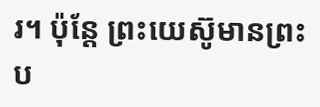រ។ ប៉ុន្តែ ព្រះយេស៊ូមានព្រះប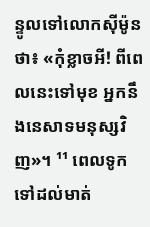ន្ទូលទៅលោកស៊ីម៉ូនថា៖ «កុំខ្លាចអី! ពីពេលនេះទៅមុខ អ្នកនឹងនេសាទមនុស្សវិញ»។ ¹¹ ពេលទូកទៅដល់មាត់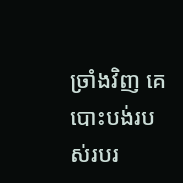ច្រាំងវិញ គេបោះបង់របស់របរ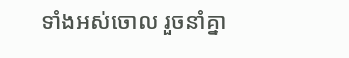ទាំងអស់ចោល រួចនាំគ្នា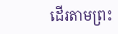ដើរតាមព្រះ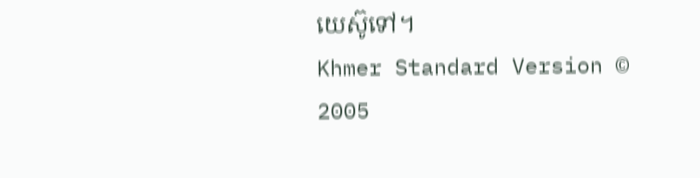យេស៊ូទៅ។
Khmer Standard Version © 2005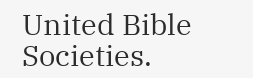United Bible Societies.